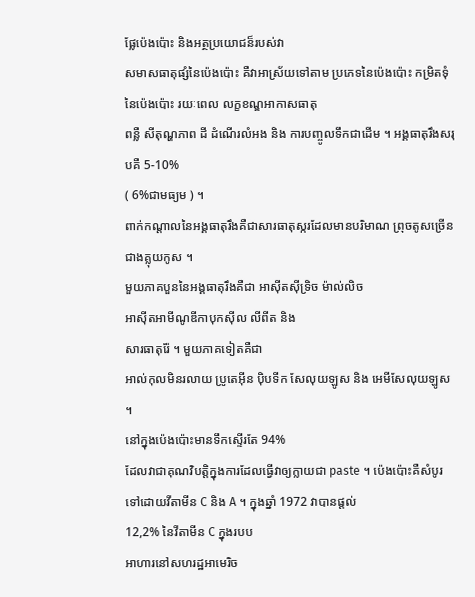ផ្លែប៉េងប៉ោះ និងអត្ថប្រយោជន៏របស់វា
សមាសធាតុផ្សំនៃប៉េងប៉ោះ គឺវាអាស្រ័យទៅតាម ប្រភេទនៃប៉េងប៉ោះ កម្រិតទុំនៃប៉េងប៉ោះ រយៈពេល លក្ខខណ្ឌអាកាសធាតុ
ពន្លឺ សីតុណ្ហភាព ដី ដំណើរលំអង និង ការបញ្ចូលទឹកជាដើម ។ អង្គធាតុរឹងសរុបគឺ 5-10%
( 6%ជាមធ្យម ) ។
ពាក់កណ្តាលនៃអង្គធាតុរឹងគឺជាសារធាតុស្ករដែលមានបរិមាណ ព្រុចតូសច្រើនជាងគ្លុយកូស ។
មួយភាគបួននៃអង្គធាតុរឹងគឺជា អាស៊ីតស៊ីទ្រិច ម៉ាល់លិច
អាស៊ីតអាមីណូឌីកាបុកស៊ីល លីពីត និង
សារធាតុរ៉ែ ។ មួយភាគទៀតគឺជា
អាល់កុលមិនរលាយ ប្រូតេអ៊ីន ប៉ិបទីក សែលុយឡូស និង អេមីសែលុយឡូស ។
នៅក្នុងប៉េងប៉ោះមានទឹកស្ទើរតែ 94%
ដែលវាជាគុណវិបត្តិក្នុងការដែលធ្វើវាឲ្យក្លាយជា paste ។ ប៉េងប៉ោះគឺសំបូរទៅដោយវីតាមីន C និង A ។ ក្នុងឆ្នាំ 1972 វាបានផ្តល់
12,2% នៃវីតាមីន C ក្នុងរបប
អាហារនៅសហរដ្ឋអាមេរិច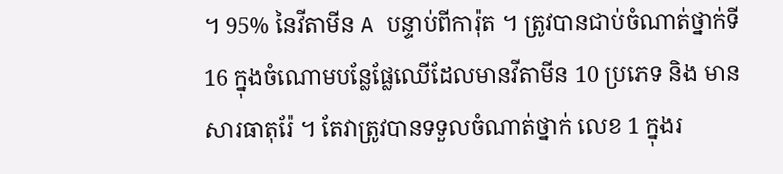។ 95% នៃវីតាមីន A បន្ទាប់ពីការ៉ុត ។ ត្រូវបានជាប់ចំណាត់ថ្នាក់ទី
16 ក្នុងចំណោមបន្លែផ្លែឈើដែលមានវីតាមីន 10 ប្រភេទ និង មានសារធាតុរ៉ែ ។ តែវាត្រូវបានទទួលចំណាត់ថ្នាក់ លេខ 1 ក្នុងរ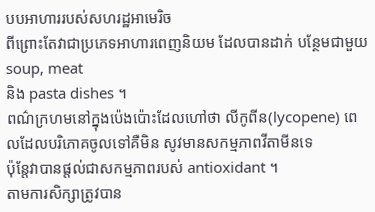បបអាហាររបស់សហរដ្ឋអាមេរិច
ពីព្រោះតែវាជាប្រភេទអាហារពេញនិយម ដែលបានដាក់ បន្ថែមជាមួយ soup, meat
និង pasta dishes ។
ពណ៌ក្រហមនៅក្នុងប៉េងប៉ោះដែលហៅថា លីកូពីន(lycopene) ពេលដែលបរិភោគចូលទៅគឺមិន សូវមានសកម្មភាពវីតាមីនទេ
ប៉ុន្តែវាបានផ្តល់ជាសកម្មភាពរបស់ antioxidant ។
តាមការសិក្សាត្រូវបាន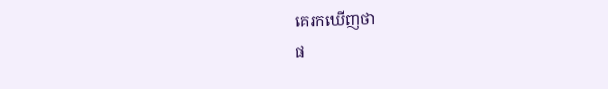គេរកឃើញថា
ផ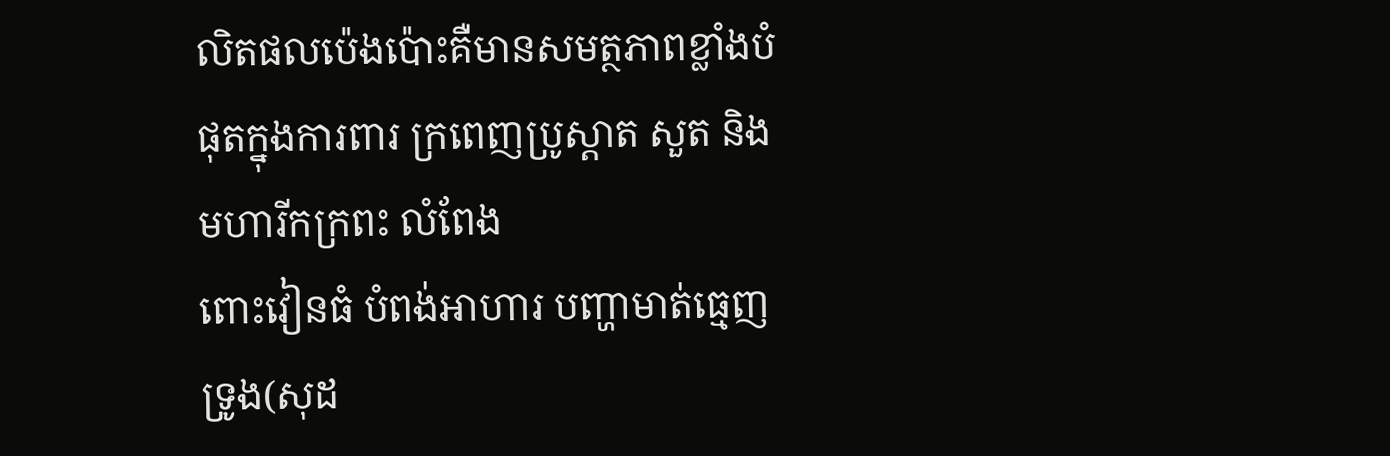លិតផលប៉េងប៉ោះគឺមានសមត្ថភាពខ្លាំងបំផុតក្នុងការពារ ក្រពេញប្រូស្តាត សួត និង មហារីកក្រពះ លំពែង
ពោះវៀនធំ បំពង់អាហារ បញ្ហាមាត់ធ្មេញ ទ្រូង(សុដ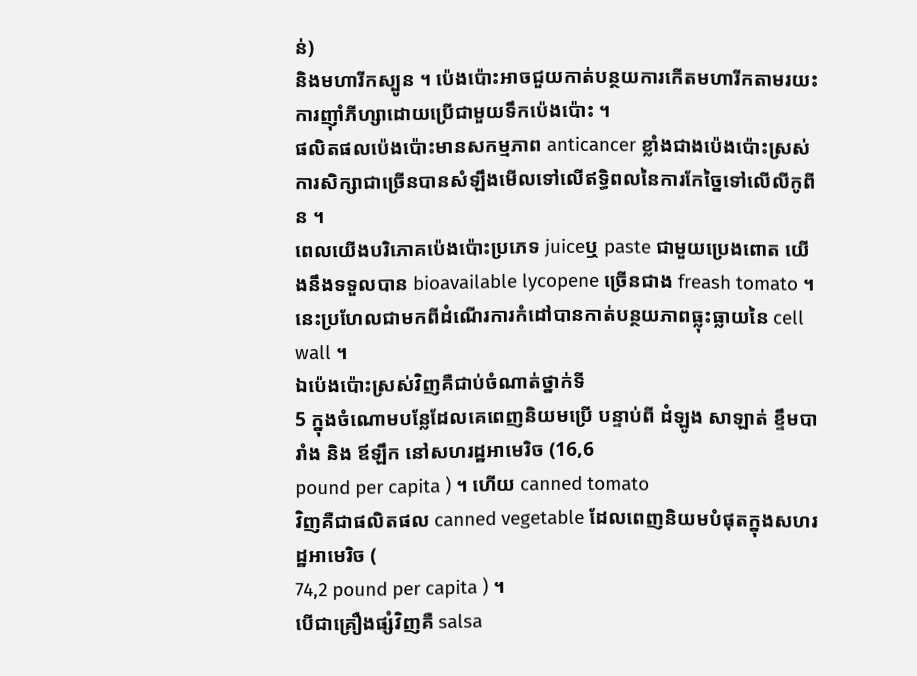ន់)
និងមហារីកស្បូន ។ ប៉េងប៉ោះអាចជួយកាត់បន្ថយការកើតមហារីកតាមរយះ
ការញ៉ាំភីហ្សាដោយប្រើជាមួយទឹកប៉េងប៉ោះ ។
ផលិតផលប៉េងប៉ោះមានសកម្មភាព anticancer ខ្លាំងជាងប៉េងប៉ោះស្រស់
ការសិក្សាជាច្រើនបានសំឡឹងមើលទៅលើឥទ្ធិពលនៃការកែច្នៃទៅលើលីកូពីន ។
ពេលយើងបរិភោគប៉េងប៉ោះប្រភេទ juiceឬ paste ជាមួយប្រេងពោត យើងនឹងទទួលបាន bioavailable lycopene ច្រើនជាង freash tomato ។
នេះប្រហែលជាមកពីដំណើរការកំដៅបានកាត់បន្ថយភាពធ្លុះធ្លាយនៃ cell wall ។
ឯប៉េងប៉ោះស្រស់វិញគឺជាប់ចំណាត់ថ្នាក់ទី
5 ក្នុងចំណោមបន្លែដែលគេពេញនិយមប្រើ បន្ទាប់ពី ដំឡូង សាឡាត់ ខ្ទឹមបារាំង និង ឪឡឹក នៅសហរដ្ឋអាមេរិច (16,6
pound per capita ) ។ ហើយ canned tomato
វិញគឺជាផលិតផល canned vegetable ដែលពេញនិយមបំផុតក្នុងសហរដ្ឋអាមេរិច (
74,2 pound per capita ) ។
បើជាគ្រឿងផ្សំវិញគឺ salsa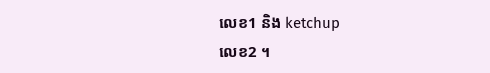លេខ1 និង ketchup
លេខ2 ។